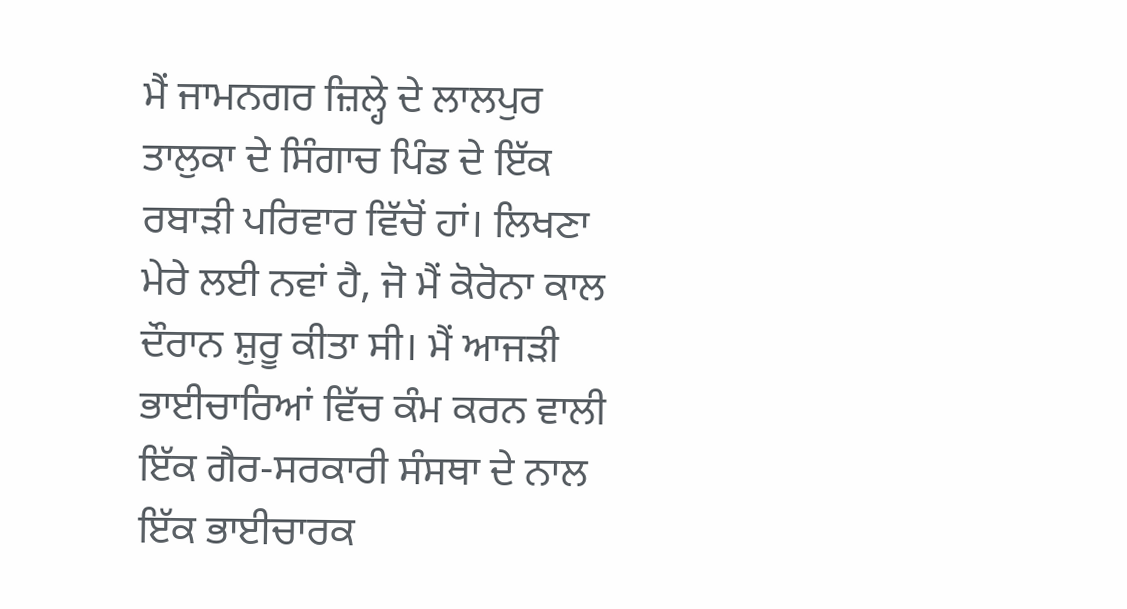ਮੈਂ ਜਾਮਨਗਰ ਜ਼ਿਲ੍ਹੇ ਦੇ ਲਾਲਪੁਰ ਤਾਲੁਕਾ ਦੇ ਸਿੰਗਾਚ ਪਿੰਡ ਦੇ ਇੱਕ ਰਬਾੜੀ ਪਰਿਵਾਰ ਵਿੱਚੋਂ ਹਾਂ। ਲਿਖਣਾ ਮੇਰੇ ਲਈ ਨਵਾਂ ਹੈ, ਜੋ ਮੈਂ ਕੋਰੋਨਾ ਕਾਲ ਦੌਰਾਨ ਸ਼ੁਰੂ ਕੀਤਾ ਸੀ। ਮੈਂ ਆਜੜੀ ਭਾਈਚਾਰਿਆਂ ਵਿੱਚ ਕੰਮ ਕਰਨ ਵਾਲੀ ਇੱਕ ਗੈਰ-ਸਰਕਾਰੀ ਸੰਸਥਾ ਦੇ ਨਾਲ ਇੱਕ ਭਾਈਚਾਰਕ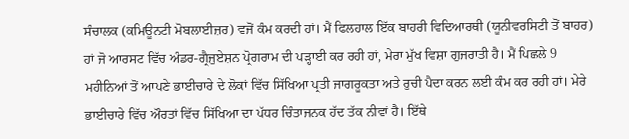ਸੰਚਾਲਕ (ਕਮਿਊਨਟੀ ਮੋਬਲਾਈਜ਼ਰ) ਵਜੋਂ ਕੰਮ ਕਰਦੀ ਹਾਂ। ਮੈਂ ਫਿਲਹਾਲ ਇੱਕ ਬਾਹਰੀ ਵਿਦਿਆਰਥੀ (ਯੂਨੀਵਰਸਿਟੀ ਤੋਂ ਬਾਹਰ) ਹਾਂ ਜੋ ਆਰਸਟ ਵਿੱਚ ਅੰਡਰ-ਗ੍ਰੈਜੁਏਸ਼ਨ ਪ੍ਰੋਗਰਾਮ ਦੀ ਪੜ੍ਹਾਈ ਕਰ ਰਹੀ ਹਾਂ, ਮੇਰਾ ਮੁੱਖ ਵਿਸ਼ਾ ਗੁਜਰਾਤੀ ਹੈ। ਮੈਂ ਪਿਛਲੇ 9 ਮਹੀਨਿਆਂ ਤੋਂ ਆਪਣੇ ਭਾਈਚਾਰੇ ਦੇ ਲੋਕਾਂ ਵਿੱਚ ਸਿੱਖਿਆ ਪ੍ਰਤੀ ਜਾਗਰੂਕਤਾ ਅਤੇ ਰੁਚੀ ਪੈਦਾ ਕਰਨ ਲਈ ਕੰਮ ਕਰ ਰਹੀ ਹਾਂ। ਮੇਰੇ ਭਾਈਚਾਰੇ ਵਿੱਚ ਔਰਤਾਂ ਵਿੱਚ ਸਿੱਖਿਆ ਦਾ ਪੱਧਰ ਚਿੰਤਾਜਨਕ ਹੱਦ ਤੱਕ ਨੀਵਾਂ ਹੈ। ਇੱਥੇ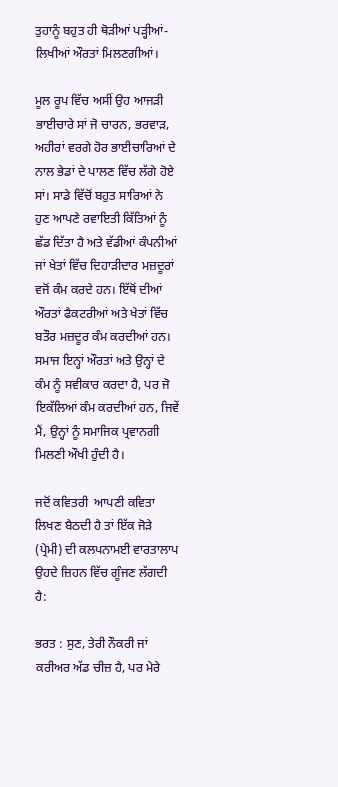ਤੁਹਾਨੂੰ ਬਹੁਤ ਹੀ ਥੋੜੀਆਂ ਪੜ੍ਹੀਆਂ-ਲਿਖੀਆਂ ਔਰਤਾਂ ਮਿਲਣਗੀਆਂ।

ਮੂਲ ਰੂਪ ਵਿੱਚ ਅਸੀਂ ਉਹ ਆਜੜੀ ਭਾਈਚਾਰੇ ਸਾਂ ਜੋ ਚਾਰਨ, ਭਰਵਾੜ, ਅਹੀਰਾਂ ਵਰਗੇ ਹੋਰ ਭਾਈਚਾਰਿਆਂ ਦੇ ਨਾਲ ਭੇਡਾਂ ਦੇ ਪਾਲਣ ਵਿੱਚ ਲੱਗੇ ਹੋਏ ਸਾਂ। ਸਾਡੇ ਵਿੱਚੋਂ ਬਹੁਤ ਸਾਰਿਆਂ ਨੇ ਹੁਣ ਆਪਣੇ ਰਵਾਇਤੀ ਕਿੱਤਿਆਂ ਨੂੰ ਛੱਡ ਦਿੱਤਾ ਹੈ ਅਤੇ ਵੱਡੀਆਂ ਕੰਪਨੀਆਂ ਜਾਂ ਖੇਤਾਂ ਵਿੱਚ ਦਿਹਾੜੀਦਾਰ ਮਜ਼ਦੂਰਾਂ ਵਜੋਂ ਕੰਮ ਕਰਦੇ ਹਨ। ਇੱਥੋਂ ਦੀਆਂ ਔਰਤਾਂ ਫੈਕਟਰੀਆਂ ਅਤੇ ਖੇਤਾਂ ਵਿੱਚ ਬਤੌਰ ਮਜ਼ਦੂਰ ਕੰਮ ਕਰਦੀਆਂ ਹਨ। ਸਮਾਜ ਇਨ੍ਹਾਂ ਔਰਤਾਂ ਅਤੇ ਉਨ੍ਹਾਂ ਦੇ ਕੰਮ ਨੂੰ ਸਵੀਕਾਰ ਕਰਦਾ ਹੈ, ਪਰ ਜੋ ਇਕੱਲਿਆਂ ਕੰਮ ਕਰਦੀਆਂ ਹਨ, ਜਿਵੇਂ ਮੈਂ, ਉਨ੍ਹਾਂ ਨੂੰ ਸਮਾਜਿਕ ਪ੍ਰਵਾਨਗੀ ਮਿਲਣੀ ਔਖੀ ਹੁੰਦੀ ਹੈ।

ਜਦੋਂ ਕਵਿਤਰੀ  ਆਪਣੀ ਕਵਿਤਾ ਲਿਖਣ ਬੈਠਦੀ ਹੈ ਤਾਂ ਇੱਕ ਜੋੜੇ (ਪ੍ਰੇਮੀ) ਦੀ ਕਲਪਨਾਮਈ ਵਾਰਤਾਲਾਪ ਉਹਦੇ ਜ਼ਿਹਨ ਵਿੱਚ ਗੂੰਜਣ ਲੱਗਦੀ ਹੈ:

ਭਰਤ : ਸੁਣ, ਤੇਰੀ ਨੌਕਰੀ ਜਾਂ ਕਰੀਅਰ ਅੱਡ ਚੀਜ਼ ਹੈ, ਪਰ ਮੇਰੇ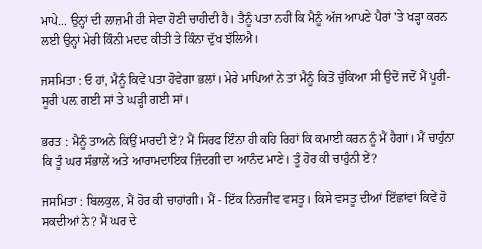ਮਾਪੇ... ਉਨ੍ਹਾਂ ਦੀ ਲਾਜ਼ਮੀ ਹੀ ਸੇਵਾ ਹੋਣੀ ਚਾਹੀਦੀ ਹੈ। ਤੈਨੂੰ ਪਤਾ ਨਹੀਂ ਕਿ ਮੈਨੂੰ ਅੱਜ ਆਪਣੇ ਪੈਰਾਂ 'ਤੇ ਖੜ੍ਹਾ ਕਰਨ ਲਈ ਉਨ੍ਹਾਂ ਮੇਰੀ ਕਿੰਨੀ ਮਦਦ ਕੀਤੀ ਤੇ ਕਿੰਨਾ ਦੁੱਖ ਝੱਲਿਐ।

ਜਸਮਿਤਾ : ਓ ਹਾਂ, ਮੈਨੂੰ ਕਿਵੇਂ ਪਤਾ ਹੋਵੇਗਾ ਭਲਾਂ। ਮੇਰੇ ਮਾਪਿਆਂ ਨੇ ਤਾਂ ਮੈਨੂੰ ਕਿਤੋਂ ਚੁੱਕਿਆ ਸੀ ਉਦੋਂ ਜਦੋਂ ਮੈਂ ਪੂਰੀ-ਸੂਰੀ ਪਲ਼ ਗਈ ਸਾਂ ਤੇ ਘੜ੍ਹੀ ਗਈ ਸਾਂ।

ਭਰਤ : ਮੈਨੂੰ ਤਾਅਨੇ ਕਿਉਂ ਮਾਰਦੀ ਏਂ? ਮੈਂ ਸਿਰਫ ਇੰਨਾ ਹੀ ਕਹਿ ਰਿਹਾਂ ਕਿ ਕਮਾਈ ਕਰਨ ਨੂੰ ਮੈਂ ਹੈਗਾਂ। ਮੈਂ ਚਾਹੁੰਨਾ ਕਿ ਤੂੰ ਘਰ ਸੰਭਾਲੇਂ ਅਤੇ ਆਰਾਮਦਾਇਕ ਜ਼ਿੰਦਗੀ ਦਾ ਆਨੰਦ ਮਾਣੇ। ਤੂੰ ਹੋਰ ਕੀ ਚਾਹੁੰਨੀ ਏਂ?

ਜਸਮਿਤਾ : ਬਿਲਕੁਲ, ਮੈਂ ਹੋਰ ਕੀ ਚਾਹਾਂਗੀ। ਮੈਂ - ਇੱਕ ਨਿਰਜੀਵ ਵਸਤੂ। ਕਿਸੇ ਵਸਤੂ ਦੀਆਂ ਇੱਛਾਂਵਾਂ ਕਿਵੇਂ ਹੋ ਸਕਦੀਆਂ ਨੇ? ਮੈਂ ਘਰ ਦੇ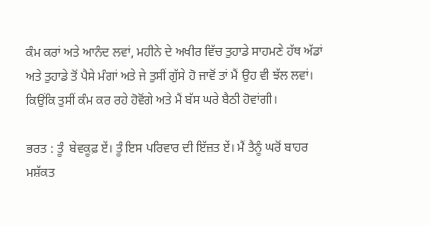ਕੰਮ ਕਰਾਂ ਅਤੇ ਆਨੰਦ ਲਵਾਂ, ਮਹੀਨੇ ਦੇ ਅਖੀਰ ਵਿੱਚ ਤੁਹਾਡੇ ਸਾਹਮਣੇ ਹੱਥ ਅੱਡਾਂ ਅਤੇ ਤੁਹਾਡੇ ਤੋਂ ਪੈਸੇ ਮੰਗਾਂ ਅਤੇ ਜੇ ਤੁਸੀਂ ਗੁੱਸੇ ਹੋ ਜਾਵੋਂ ਤਾਂ ਮੈਂ ਉਹ ਵੀ ਝੱਲ ਲਵਾਂ। ਕਿਉਂਕਿ ਤੁਸੀਂ ਕੰਮ ਕਰ ਰਹੇ ਹੋਵੋਂਗੇ ਅਤੇ ਮੈਂ ਬੱਸ ਘਰੇ ਬੈਠੀ ਹੋਵਾਂਗੀ।

ਭਰਤ : ਤੂੰ  ਬੇਵਕੂਫ਼ ਏਂ। ਤੂੰ ਇਸ ਪਰਿਵਾਰ ਦੀ ਇੱਜ਼ਤ ਏਂ। ਮੈਂ ਤੈਨੂੰ ਘਰੋਂ ਬਾਹਰ ਮਸ਼ੱਕਤ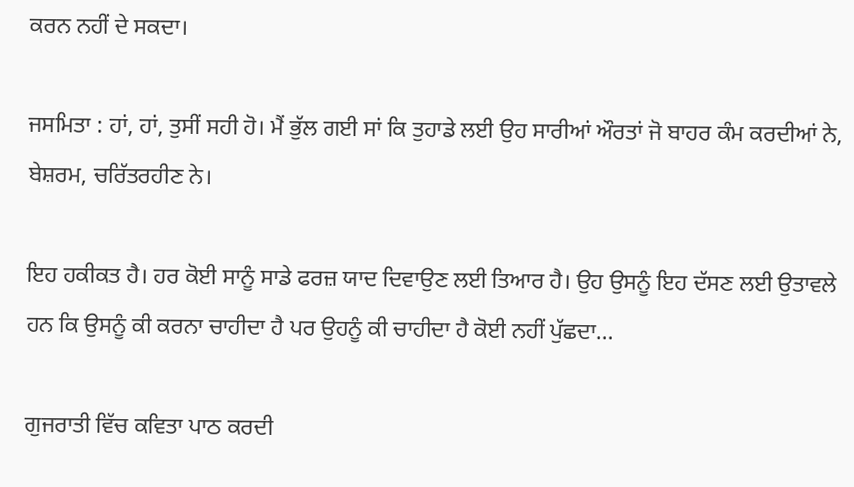ਕਰਨ ਨਹੀਂ ਦੇ ਸਕਦਾ।

ਜਸਮਿਤਾ : ਹਾਂ, ਹਾਂ, ਤੁਸੀਂ ਸਹੀ ਹੋ। ਮੈਂ ਭੁੱਲ ਗਈ ਸਾਂ ਕਿ ਤੁਹਾਡੇ ਲਈ ਉਹ ਸਾਰੀਆਂ ਔਰਤਾਂ ਜੋ ਬਾਹਰ ਕੰਮ ਕਰਦੀਆਂ ਨੇ, ਬੇਸ਼ਰਮ, ਚਰਿੱਤਰਹੀਣ ਨੇ।

ਇਹ ਹਕੀਕਤ ਹੈ। ਹਰ ਕੋਈ ਸਾਨੂੰ ਸਾਡੇ ਫਰਜ਼ ਯਾਦ ਦਿਵਾਉਣ ਲਈ ਤਿਆਰ ਹੈ। ਉਹ ਉਸਨੂੰ ਇਹ ਦੱਸਣ ਲਈ ਉਤਾਵਲੇ ਹਨ ਕਿ ਉਸਨੂੰ ਕੀ ਕਰਨਾ ਚਾਹੀਦਾ ਹੈ ਪਰ ਉਹਨੂੰ ਕੀ ਚਾਹੀਦਾ ਹੈ ਕੋਈ ਨਹੀਂ ਪੁੱਛਦਾ…

ਗੁਜਰਾਤੀ ਵਿੱਚ ਕਵਿਤਾ ਪਾਠ ਕਰਦੀ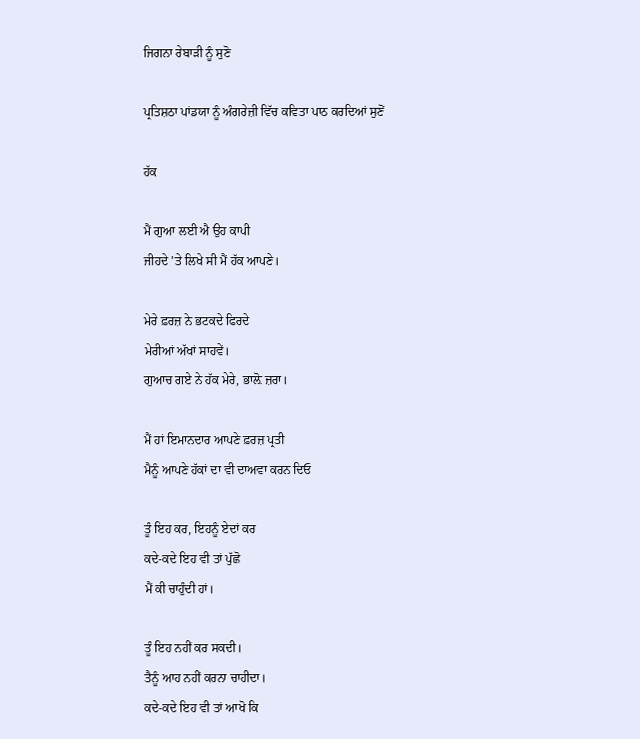ਜਿਗਨਾ ਰੇਬਾੜੀ ਨੂੰ ਸੁਣੋ

ਪ੍ਰਤਿਸ਼ਠਾ ਪਾਂਡਯਾ ਨੂੰ ਅੰਗਰੇਜ਼ੀ ਵਿੱਚ ਕਵਿਤਾ ਪਾਠ ਕਰਦਿਆਂ ਸੁਣੋਂ

ਹੱਕ

ਮੈਂ ਗੁਆ ਲਈ ਐ ਉਹ ਕਾਪੀ
ਜੀਹਦੇ ’ਤੇ ਲਿਖੇ ਸੀ ਮੈਂ ਹੱਕ ਆਪਣੇ।

ਮੇਰੇ ਫ਼ਰਜ਼ ਨੇ ਭਟਕਦੇ ਫਿਰਦੇ
ਮੇਰੀਆਂ ਅੱਖਾਂ ਸਾਹਵੇਂ।
ਗੁਆਚ ਗਏ ਨੇ ਹੱਕ ਮੇਰੇ, ਭਾਲ਼ੋ ਜ਼ਰਾ।

ਮੈਂ ਹਾਂ ਇਮਾਨਦਾਰ ਆਪਣੇ ਫ਼ਰਜ਼ ਪ੍ਰਤੀ
ਮੈਨੂੰ ਆਪਣੇ ਹੱਕਾਂ ਦਾ ਵੀ ਦਾਅਵਾ ਕਰਨ ਦਿਓ

ਤੂੰ ਇਹ ਕਰ, ਇਹਨੂੰ ਏਦਾਂ ਕਰ
ਕਦੇ-ਕਦੇ ਇਹ ਵੀ ਤਾਂ ਪੁੱਛੋ
ਮੈਂ ਕੀ ਚਾਹੁੰਦੀ ਹਾਂ।

ਤੂੰ ਇਹ ਨਹੀਂ ਕਰ ਸਕਦੀ।
ਤੈਨੂੰ ਆਹ ਨਹੀਂ ਕਰਨਾ ਚਾਹੀਦਾ।
ਕਦੇ-ਕਦੇ ਇਹ ਵੀ ਤਾਂ ਆਖੋ ਕਿ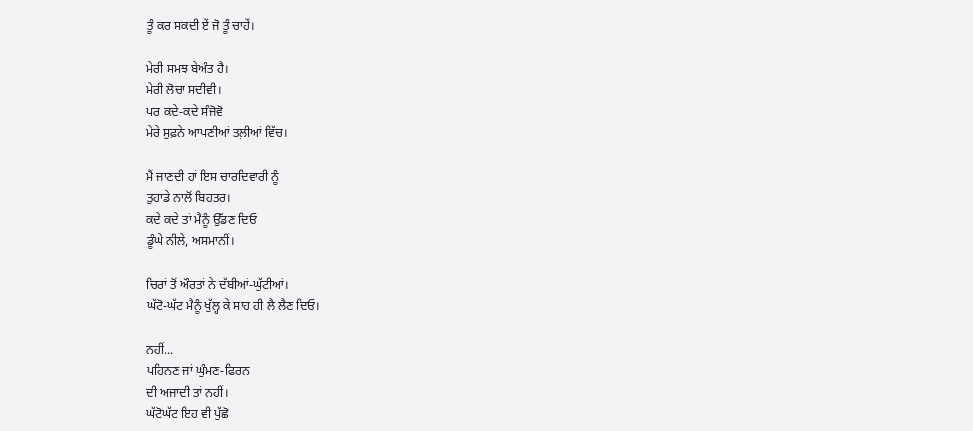ਤੂੰ ਕਰ ਸਕਦੀ ਏਂ ਜੋ ਤੂੰ ਚਾਹੇਂ।

ਮੇਰੀ ਸਮਝ ਬੇਅੰਤ ਹੈ।
ਮੇਰੀ ਲੋਚਾ ਸਦੀਵੀ।
ਪਰ ਕਦੇ-ਕਦੇ ਸੰਜੋਵੋ
ਮੇਰੇ ਸੁਫ਼ਨੇ ਆਪਣੀਆਂ ਤਲ਼ੀਆਂ ਵਿੱਚ।

ਮੈਂ ਜਾਣਦੀ ਹਾਂ ਇਸ ਚਾਰਦਿਵਾਰੀ ਨੂੰ
ਤੁਹਾਡੇ ਨਾਲੋਂ ਬਿਹਤਰ।
ਕਦੇ ਕਦੇ ਤਾਂ ਮੈਨੂੰ ਉੱਡਣ ਦਿਓ
ਡੂੰਘੇ ਨੀਲੇ, ਅਸਮਾਨੀਂ।

ਚਿਰਾਂ ਤੋਂ ਔਰਤਾਂ ਨੇ ਦੱਬੀਆਂ-ਘੁੱਟੀਆਂ।
ਘੱਟੋ-ਘੱਟ ਮੈਨੂੰ ਖੁੱਲ੍ਹ ਕੇ ਸਾਹ ਹੀ ਲੈ ਲੈਣ ਦਿਓ।

ਨਹੀਂ...
ਪਹਿਨਣ ਜਾਂ ਘੁੰਮਣ-ਫਿਰਨ
ਦੀ ਅਜਾਦੀ ਤਾਂ ਨਹੀਂ।
ਘੱਟੋਘੱਟ ਇਹ ਵੀ ਪੁੱਛੋ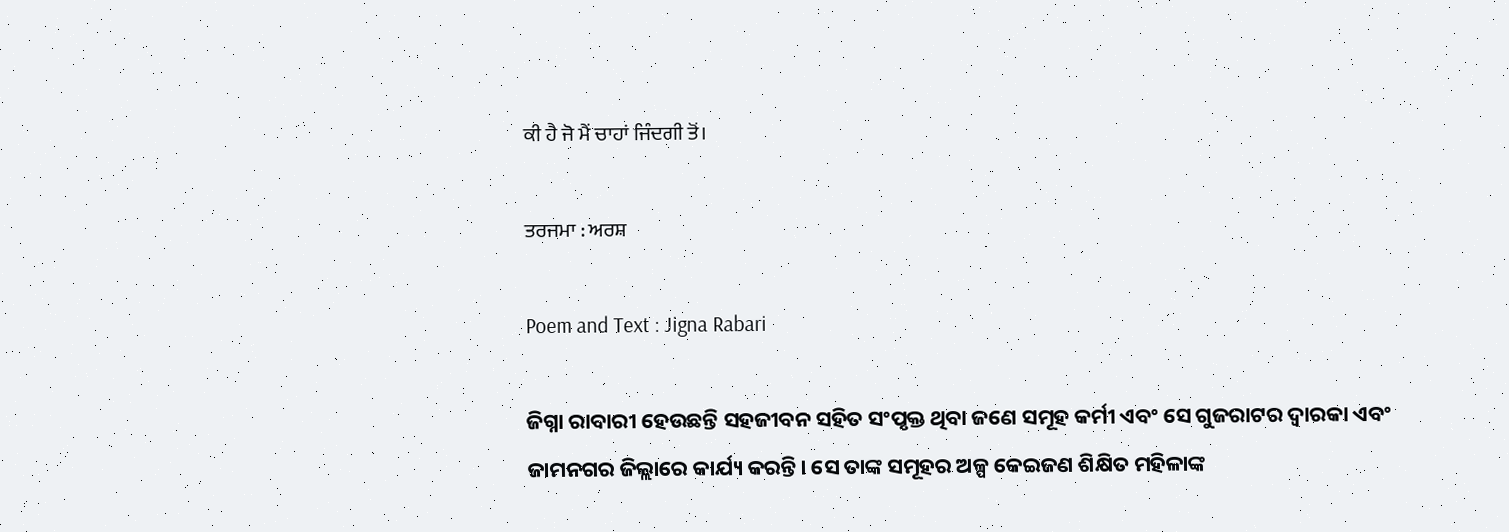ਕੀ ਹੈ ਜੋ ਮੈਂ ਚਾਹਾਂ ਜਿੰਦਗੀ ਤੋਂ।

ਤਰਜਮਾ : ਅਰਸ਼

Poem and Text : Jigna Rabari

ଜିଗ୍ନା ରାବାରୀ ହେଉଛନ୍ତି ସହଜୀବନ ସହିତ ସଂପୃକ୍ତ ଥିବା ଜଣେ ସମୂହ କର୍ମୀ ଏବଂ ସେ ଗୁଜରାଟର ଦ୍ୱାରକା ଏବଂ ଜାମନଗର ଜିଲ୍ଲାରେ କାର୍ଯ୍ୟ କରନ୍ତି। ସେ ତାଙ୍କ ସମୂହର ଅଳ୍ପ କେଇଜଣ ଶିକ୍ଷିତ ମହିଳାଙ୍କ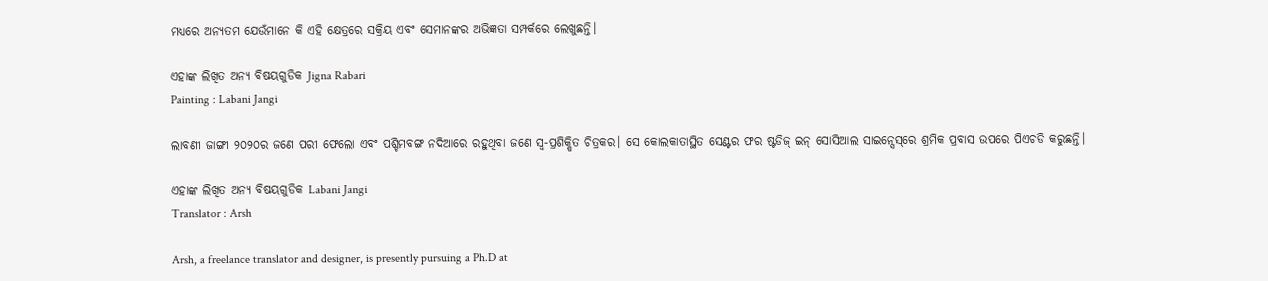ମଧ୍ୟରେ ଅନ୍ୟତମ ଯେଉଁମାନେ କି ଏହି କ୍ଷେତ୍ରରେ ସକ୍ରିୟ ଏବଂ ସେମାନଙ୍କର ଅଭିଜ୍ଞତା ସମ୍ପର୍କରେ ଲେଖୁଛନ୍ତି।

ଏହାଙ୍କ ଲିଖିତ ଅନ୍ୟ ବିଷୟଗୁଡିକ Jigna Rabari
Painting : Labani Jangi

ଲାବଣୀ ଜାଙ୍ଗୀ ୨୦୨୦ର ଜଣେ ପରୀ ଫେଲୋ ଏବଂ ପଶ୍ଚିମବଙ୍ଗ ନଦିଆରେ ରହୁଥିବା ଜଣେ ସ୍ୱ-ପ୍ରଶିକ୍ଷିତ ଚିତ୍ରକର। ସେ କୋଲକାତାସ୍ଥିତ ସେଣ୍ଟର ଫର ଷ୍ଟଡିଜ୍‌ ଇନ୍‌ ସୋସିଆଲ ସାଇନ୍ସେସ୍‌ରେ ଶ୍ରମିକ ପ୍ରବାସ ଉପରେ ପିଏଚଡି କରୁଛନ୍ତି।

ଏହାଙ୍କ ଲିଖିତ ଅନ୍ୟ ବିଷୟଗୁଡିକ Labani Jangi
Translator : Arsh

Arsh, a freelance translator and designer, is presently pursuing a Ph.D at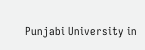Punjabi University in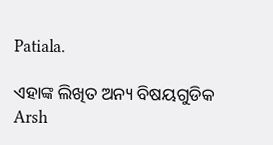Patiala.

ଏହାଙ୍କ ଲିଖିତ ଅନ୍ୟ ବିଷୟଗୁଡିକ Arsh